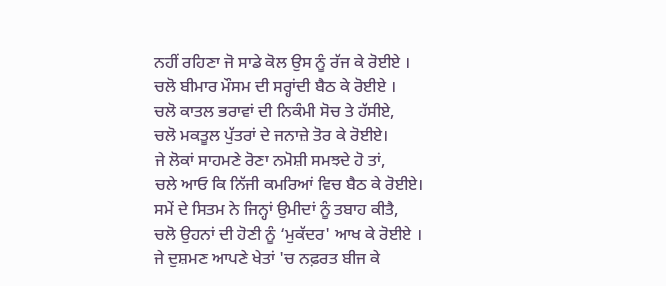ਨਹੀਂ ਰਹਿਣਾ ਜੋ ਸਾਡੇ ਕੋਲ ਉਸ ਨੂੰ ਰੱਜ ਕੇ ਰੋਈਏ ।
ਚਲੋ ਬੀਮਾਰ ਮੌਸਮ ਦੀ ਸਰ੍ਹਾਂਦੀ ਬੈਠ ਕੇ ਰੋਈਏ ।
ਚਲੋ ਕਾਤਲ ਭਰਾਵਾਂ ਦੀ ਨਿਕੰਮੀ ਸੋਚ ਤੇ ਹੱਸੀਏ,
ਚਲੋ ਮਕਤੂਲ ਪੁੱਤਰਾਂ ਦੇ ਜਨਾਜ਼ੇ ਤੋਰ ਕੇ ਰੋਈਏ।
ਜੇ ਲੋਕਾਂ ਸਾਹਮਣੇ ਰੋਣਾ ਨਮੋਸ਼ੀ ਸਮਝਦੇ ਹੋ ਤਾਂ,
ਚਲੇ ਆਓ ਕਿ ਨਿੱਜੀ ਕਮਰਿਆਂ ਵਿਚ ਬੈਠ ਕੇ ਰੋਈਏ।
ਸਮੇਂ ਦੇ ਸਿਤਮ ਨੇ ਜਿਨ੍ਹਾਂ ਉਮੀਦਾਂ ਨੂੰ ਤਬਾਹ ਕੀਤੈ,
ਚਲੋ ਉਹਨਾਂ ਦੀ ਹੋਣੀ ਨੂੰ ‘ਮੁਕੱਦਰ' ਆਖ ਕੇ ਰੋਈਏ ।
ਜੇ ਦੁਸ਼ਮਣ ਆਪਣੇ ਖੇਤਾਂ 'ਚ ਨਫ਼ਰਤ ਬੀਜ ਕੇ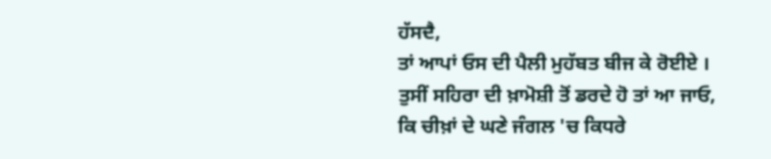ਹੱਸਦੈ,
ਤਾਂ ਆਪਾਂ ਓਸ ਦੀ ਪੈਲੀ ਮੁਹੱਬਤ ਬੀਜ ਕੇ ਰੋਈਏ ।
ਤੁਸੀਂ ਸਹਿਰਾ ਦੀ ਖ਼ਾਮੋਸ਼ੀ ਤੋਂ ਡਰਦੇ ਹੋ ਤਾਂ ਆ ਜਾਓ,
ਕਿ ਚੀਖ਼ਾਂ ਦੇ ਘਣੇ ਜੰਗਲ 'ਚ ਕਿਧਰੇ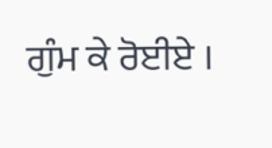ਗੁੰਮ ਕੇ ਰੋਈਏ ।